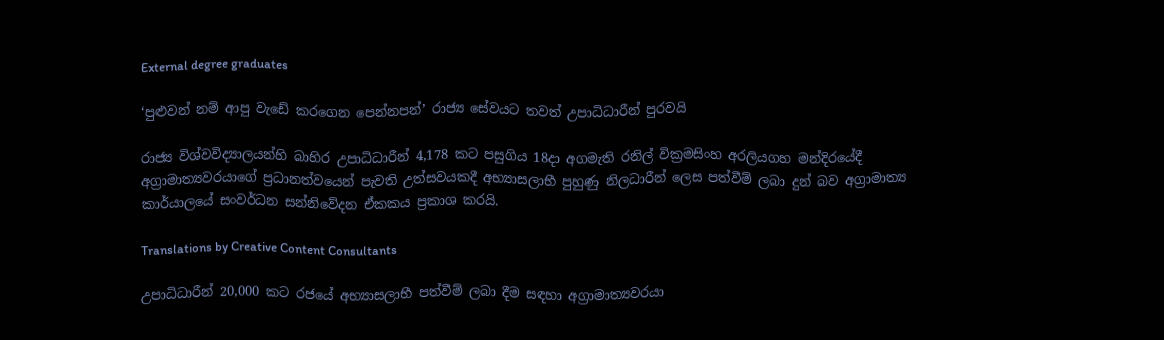External degree graduates

‘පුළුවන් නම් ආපු වැඩේ කරගෙන පෙන්නපන්’ රාජ්‍ය සේවයට තවත් උපාධිධාරීන් පුරවයි

රාජ්‍ය විශ්වවිද්‍යාලයන්හි බාහිර උපාධිධාරීන් 4,178 කට පසුගිය 18දා අගමැති රනිල් වික්‍රමසිංහ අරලියගහ මන්දිරයේදී අග්‍රාමාත්‍යවරයාගේ ප්‍රධානත්වයෙන් පැවති උත්සවයකදී අභ්‍යාසලාභී පුහුණු නිලධාරීන් ලෙස පත්වීම් ලබා දුන් බව අග්‍රාමාත්‍ය කාර්යාලයේ සංවර්ධන සන්නිවේදන ඒකකය ප්‍රකාශ කරයි.

Translations by Creative Content Consultants

උපාධිධාරීන් 20,000 කට රජයේ අභ්‍යාසලාභී පත්වීම් ලබා දීම සඳහා අග්‍රාමාත්‍යවරයා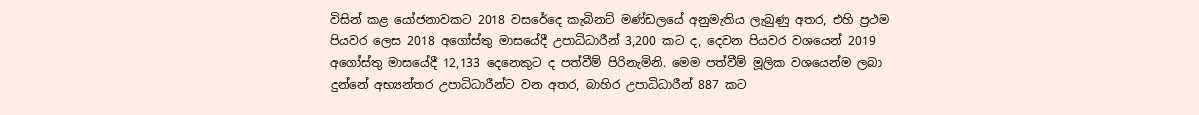විසින් කළ යෝජනාවකට 2018 වසරේදෙ කැබිනට් මණ්ඩලයේ අනුමැතිය ලැබුණු අතර, එහි ප්‍රථම පියවර ලෙස 2018 අගෝස්තු මාසයේදී උපාධිධාරීන් 3,200 කට ද, දෙවන පියවර වශයෙන් 2019 අගෝස්තු මාසයේදී 12,133 දෙනෙකුට ද පත්වීම් පිරිනැමිනි. මෙම පත්වීම් මූලික වශයෙන්ම ලබා දුන්නේ අභ්‍යන්තර උපාධිධාරීන්ට වන අතර, බාහිර උපාධිධාරීන් 887 කට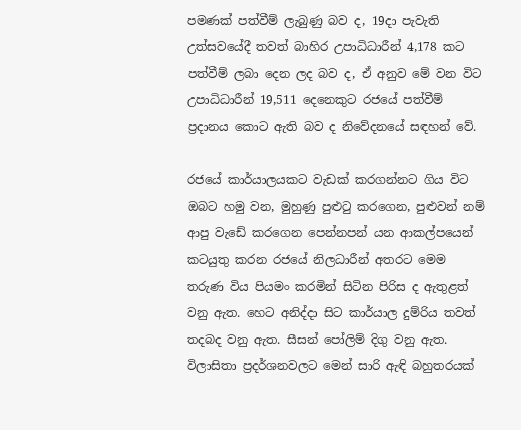පමණක් පත්වීම් ලැබුණු බව ද, 19දා පැවැති උත්සවයේදී තවත් බාහිර උපාධිධාරීන් 4,178 කට පත්වීම් ලබා දෙන ලද බව ද, ඒ අනුව මේ වන විට උපාධිධාරීන් 19,511 දෙනෙකුට රජයේ පත්වීම් ප්‍රදානය කොට ඇති බව ද නිවේදනයේ සඳහන් වේ.

රජයේ කාර්යාලයකට වැඩක් කරගන්නට ගිය විට ඔබට හමු වන, මුහුණු පුළුටු කරගෙන, පුළුවන් නම් ආපු වැඩේ කරගෙන පෙන්නපන් යන ආකල්පයෙන් කටයුතු කරන රජයේ නිලධාරීන් අතරට මෙම තරුණ විය පියමං කරමින් සිටින පිරිස ද ඇතුළත් වනු ඇත. හෙට අනිද්දා සිට කාර්යාල දුම්රිය තවත් තදබද වනු ඇත. සීසන් පෝලිම් දිගු වනු ඇත. විලාසිතා ප්‍රදර්ශනවලට මෙන් සාරි ඇඳි බහුතරයක්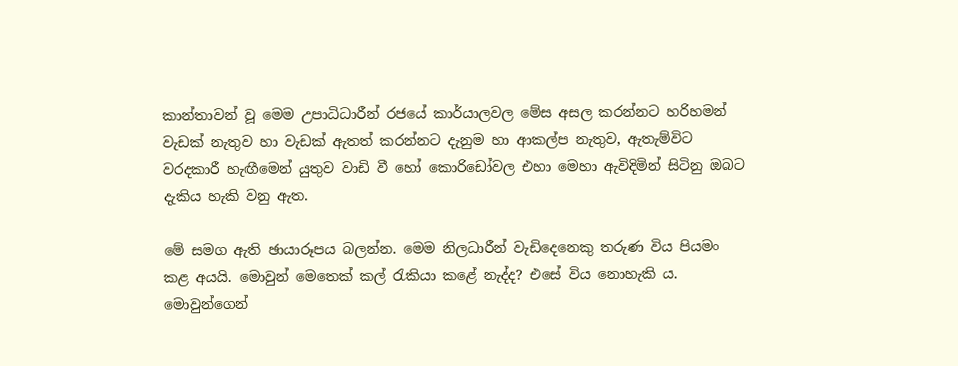කාන්තාවන් වූ මෙම උපාධිධාරීන් රජයේ කාර්යාලවල මේස අසල කරන්නට හරිහමන් වැඩක් නැතුව හා වැඩක් ඇතත් කරන්නට දැනුම හා ආකල්ප නැතුව, ඇතැම්විට වරදකාරී හැඟීමෙන් යුතුව වාඩි වී හෝ කොරිඩෝවල එහා මෙහා ඇවිදිමින් සිටිනු ඔබට දැකිය හැකි වනු ඇත.

මේ සමග ඇති ඡායාරූපය බලන්න. මෙම නිලධාරීන් වැඩිදෙනෙකු තරුණ විය පියමං කළ අයයි. මොවුන් මෙතෙක් කල් රැකියා කළේ නැද්ද? එසේ විය නොහැකි ය. මොවුන්ගෙන්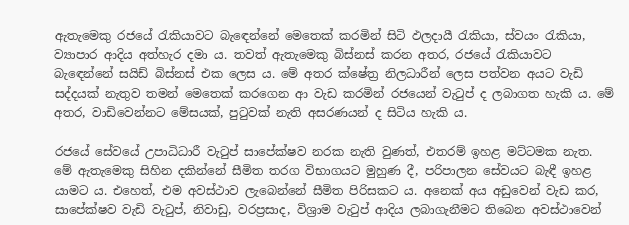ඇතැමෙකු රජයේ රැකියාවට බැඳෙන්නේ මෙතෙක් කරමින් සිටි ඵලදායී රැකියා, ස්වයං රැකියා, ව්‍යාපාර ආදිය අත්හැර දමා ය. තවත් ඇතැමෙකු බිස්නස් කරන අතර, රජයේ රැකියාවට බැඳෙන්නේ සයිඩ් බිස්නස් එක ලෙස ය. මේ අතර ක්ෂේත්‍ර නිලධාරීන් ලෙස පත්වන අයට වැඩි සද්දයක් නැතුව තමන් මෙතෙක් කරගෙන ආ වැඩ කරමින් රජයෙන් වැටුප් ද ලබාගත හැකි ය. මේ අතර, වාඩිවෙන්නට මේසයක්, පුටුවක් නැති අසරණයන් ද සිටිය හැකි ය.

රජයේ සේවයේ උපාධිධාරී වැටුප් සාපේක්ෂව නරක නැති වුණත්, එතරම් ඉහළ මට්ටමක නැත. මේ ඇතැමෙකු සිහින දකින්නේ සීමිත තරග විභාගයට මුහුණ දී, පරිපාලන සේවයට බැඳී ඉහළ යාමට ය. එහෙත්, එම අවස්ථාව ලැබෙන්නේ සීමිත පිරිසකට ය. අනෙක් අය අඩුවෙන් වැඩ කර, සාපේක්ෂව වැඩි වැටුප්, නිවාඩු, වරප්‍රසාද, විශ්‍රාම වැටුප් ආදිය ලබාගැනීමට තිබෙන අවස්ථාවෙන්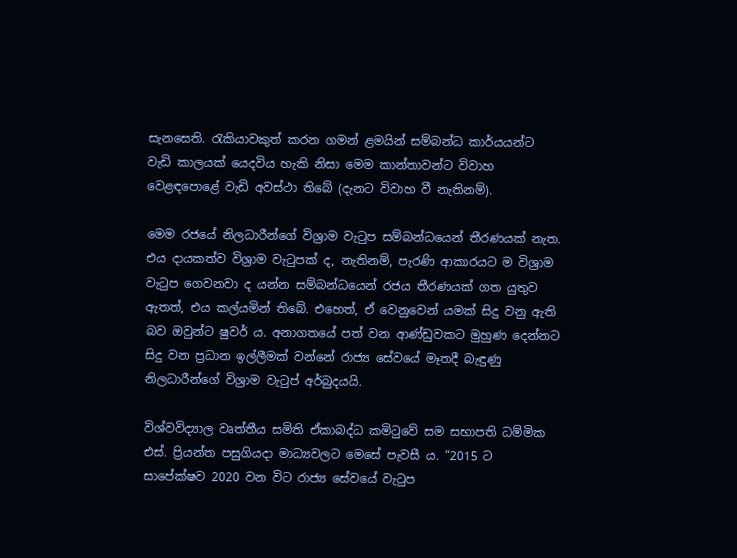සැනසෙති. රැකියාවකුත් කරන ගමන් ළමයින් සම්බන්ධ කාර්යයන්ට වැඩි කාලයක් යෙදවිය හැකි නිසා මෙම කාන්තාවන්ට විවාහ වෙළඳපොළේ වැඩි අවස්ථා තිබේ (දැනට විවාහ වී නැතිනම්).

මෙම රජයේ නිලධාරීන්ගේ විශ්‍රාම වැටුප සම්බන්ධයෙන් තීරණයක් නැත. එය දායකත්ව විශ්‍රාම වැටුපක් ද, නැතිනම්, පැරණි ආකාරයට ම විශ්‍රාම වැටුප ගෙවනවා ද යන්න සම්බන්ධයෙන් රජය තීරණයක් ගත යුතුව ඇතත්, එය කල්යමින් තිබේ. එහෙත්, ඒ වෙනුවෙන් යමක් සිදු වනු ඇති බව ඔවුන්ට ෂුවර් ය. අනාගතයේ පත් වන ආණ්ඩුවකට මුහුණ දෙන්නට සිදු වන ප්‍රධාන ඉල්ලීමක් වන්නේ රාජ්‍ය සේවයේ මෑතදී බැඳුණු නිලධාරීන්ගේ විශ්‍රාම වැටුප් අර්බුදයයි.

විශ්වවිද්‍යාල වෘත්තීය සමිති ඒකාබද්ධ කමිටුවේ සම සභාපති ධම්මික එස්. ප්‍රියන්ත පසුගියදා මාධ්‍යවලට මෙසේ පැවසී ය. “2015 ට සාපේක්ෂව 2020 වන විට රාජ්‍ය සේවයේ වැටුප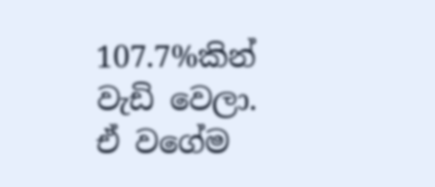107.7%කින් වැඩි වෙලා. ඒ වගේම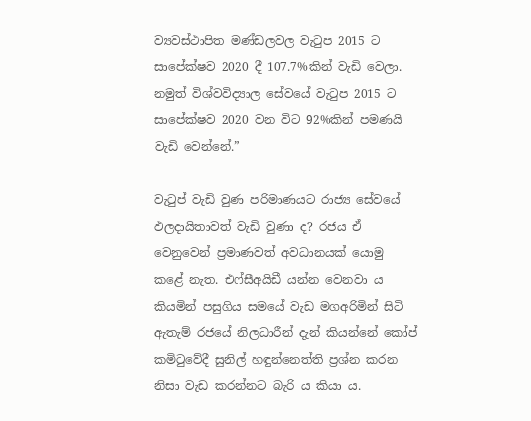ව්‍යවස්ථාපිත මණ්ඩලවල වැටුප 2015 ට සාපේක්ෂව 2020 දී 107.7%කින් වැඩි වෙලා. නමුත් විශ්වවිද්‍යාල සේවයේ වැටුප 2015 ට සාපේක්ෂව 2020 වන විට 92%කින් පමණයි වැඩි වෙන්නේ.”

වැටුප් වැඩි වුණ පරිමාණයට රාජ්‍ය සේවයේ ඵලදායිතාවත් වැඩි වුණා ද? රජය ඒ වෙනුවෙන් ප්‍රමාණවත් අවධානයක් යොමු කළේ නැත. එෆ්සීඅයිඩී යන්න වෙනවා ය කියමින් පසුගිය සමයේ වැඩ මගඅරිමින් සිටි ඇතැම් රජයේ නිලධාරීන් දැන් කියන්නේ කෝප් කමිටුවේදී සුනිල් හඳුන්නෙත්ති ප්‍රශ්න කරන නිසා වැඩ කරන්නට බැරි ය කියා ය.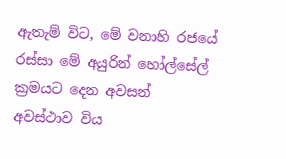ඇතැම් විට, මේ වනාහි රජයේ රස්සා මේ අයුරින් හෝල්සේල් ක්‍රමයට දෙන අවසන් අවස්ථාව විය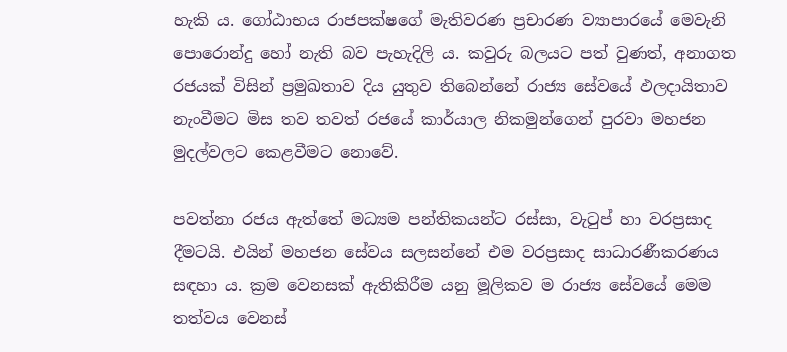හැකි ය. ගෝඨාභය රාජපක්ෂගේ මැතිවරණ ප්‍රචාරණ ව්‍යාපාරයේ මෙවැනි පොරොන්දු හෝ නැති බව පැහැදිලි ය. කවුරු බලයට පත් වුණත්, අනාගත රජයක් විසින් ප්‍රමුඛතාව දිය යුතුව තිබෙන්නේ රාජ්‍ය සේවයේ ඵලදායිතාව නැංවීමට මිස තව තවත් රජයේ කාර්යාල නිකමුන්ගෙන් පුරවා මහජන මුදල්වලට කෙළවීමට නොවේ.

පවත්නා රජය ඇත්තේ මධ්‍යම පන්තිකයන්ට රස්සා, වැටුප් හා වරප්‍රසාද දීමටයි. එයින් මහජන සේවය සලසන්නේ එම වරප්‍රසාද සාධාරණීකරණය සඳහා ය. ක්‍රම වෙනසක් ඇතිකිරීම යනු මූලිකව ම රාජ්‍ය සේවයේ මෙම තත්වය වෙනස්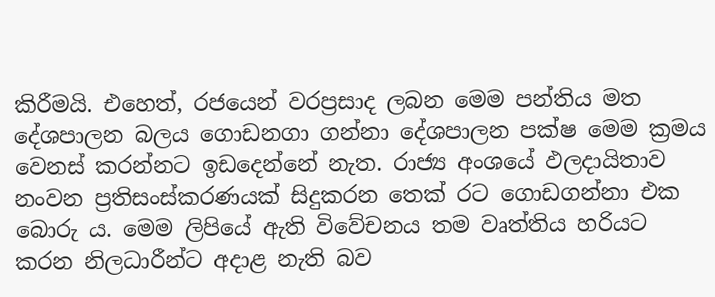කිරීමයි. එහෙත්, රජයෙන් වරප්‍රසාද ලබන මෙම පන්තිය මත දේශපාලන බලය ගොඩනගා ගන්නා දේශපාලන පක්ෂ මෙම ක්‍රමය වෙනස් කරන්නට ඉඩදෙන්නේ නැත. රාජ්‍ය අංශයේ ඵලදායිතාව නංවන ප්‍රතිසංස්කරණයක් සිදුකරන තෙක් රට ගොඩගන්නා එක බොරු ය. මෙම ලිපියේ ඇති විවේචනය තම වෘත්තිය හරියට කරන නිලධාරීන්ට අදාළ නැති බව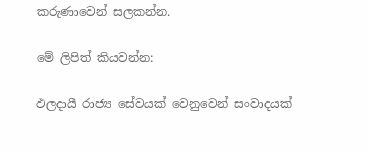කරුණාවෙන් සලකන්න.

මේ ලිපිත් කියවන්න:

ඵලදායී රාජ්‍ය සේවයක් වෙනුවෙන් සංවාදයක්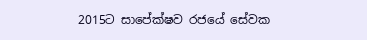2015ට සාපේක්ෂව රජයේ සේවක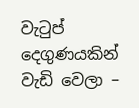වැටුප් දෙගුණයකින් වැඩි වෙලා –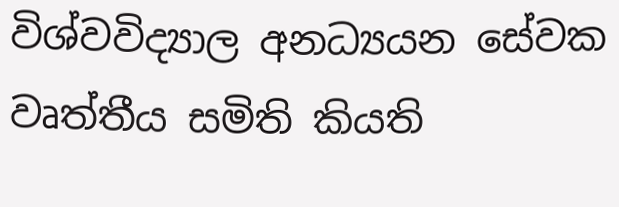විශ්වවිද්‍යාල අනධ්‍යයන සේවක වෘත්තීය සමිති කියති